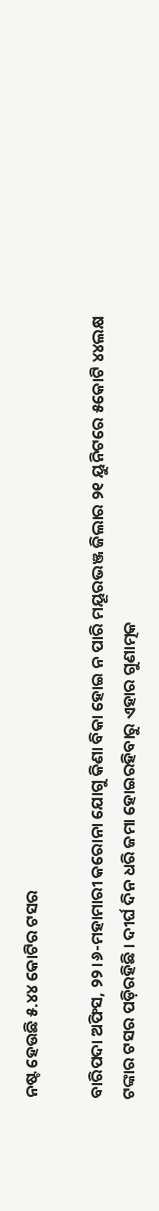ନଷ୍ଟ ହେଉଛି ୫.୪୪ କୋଟିର ଟସର

ବାରିପଦା ଅଫିସ, ୨୨।୬-ମହାମାରୀ କରୋନା ଯୋଗୁ କିଣା ବିକା ହୋଇ ନ ପାରି ମୟୂରଭଞ୍ଜ ଜିଲାର ୨୧ ୟୁନିଟରେ ୫କୋଟି ୪୪ଲକ୍ଷ ଟଙ୍କାର ଟସର ପଡ଼ିରହିଛି । ଦୀର୍ଘ ଦିନ ଧରି ଜମା ହୋଇରହିବାରୁ ଏହାର ଗୁଣାତ୍ମକ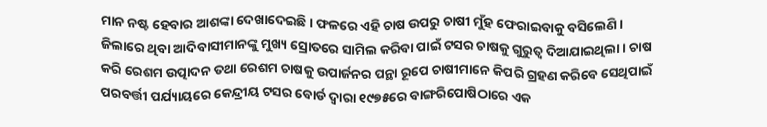ମାନ ନଷ୍ଟ ହେବାର ଆଶଙ୍କା ଦେଖାଦେଇଛି। ଫଳରେ ଏହି ଚାଷ ଉପରୁ ଚାଷୀ ମୁଁହ ଫେରାଇବାକୁ ବସିଲେଣି।
ଜିଲାରେ ଥିବା ଆଦିବାସୀମାନଙ୍କୁ ମୁଖ୍ୟ ସ୍ରୋତରେ ସାମିଲ କରିବା ପାଇଁ ଟସର ଚାଷକୁ ଗୁରୁତ୍ୱ ଦିଆଯାଇଥିଲା । ଚାଷ କରି ରେଶମ ଉତ୍ପାଦନ ତଥା ରେଶମ ଚାଷକୁ ଉପାର୍ଜନର ପନ୍ଥା ରୂପେ ଚାଷୀମାନେ କିପରି ଗ୍ରହଣ କରିବେ ସେଥିପାଇଁ ପରବର୍ତ୍ତୀ ପର୍ଯ୍ୟାୟରେ କେନ୍ଦ୍ରୀୟ ଟସର ବୋର୍ଡ ଦ୍ୱାରା ୧୯୭୫ରେ ବାଙ୍ଗରିପୋଷିଠାରେ ଏକ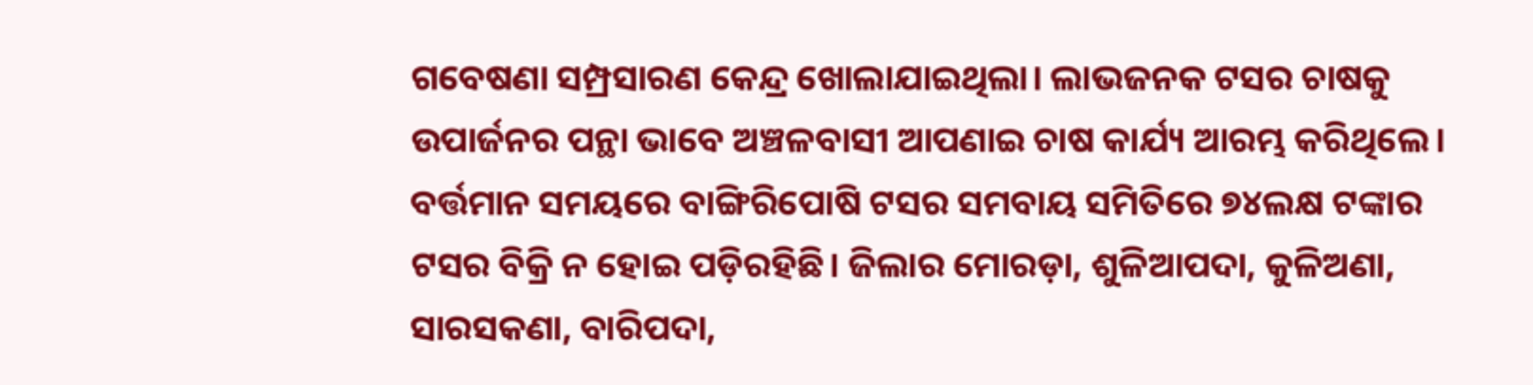ଗବେଷଣା ସମ୍ପ୍ରସାରଣ କେନ୍ଦ୍ର ଖୋଲାଯାଇଥିଲା। ଲାଭଜନକ ଟସର ଚାଷକୁ ଉପାର୍ଜନର ପନ୍ଥା ଭାବେ ଅଞ୍ଚଳବାସୀ ଆପଣାଇ ଚାଷ କାର୍ଯ୍ୟ ଆରମ୍ଭ କରିଥିଲେ। ବର୍ତ୍ତମାନ ସମୟରେ ବାଙ୍ଗିରିପୋଷି ଟସର ସମବାୟ ସମିତିରେ ୭୪ଲକ୍ଷ ଟଙ୍କାର ଟସର ବିକ୍ରି ନ ହୋଇ ପଡ଼ିରହିଛି। ଜିଲାର ମୋରଡ଼ା, ଶୁଳିଆପଦା, କୁଳିଅଣା, ସାରସକଣା, ବାରିପଦା,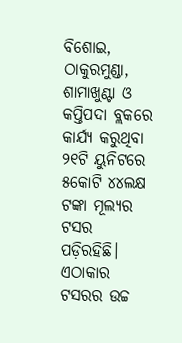ବିଶୋଇ, ଠାକୁରମୁଣ୍ଡା, ଶାମାଖୁଣ୍ଟା ଓ କପ୍ତିପଦା ବ୍ଲକରେ କାର୍ଯ୍ୟ କରୁଥିବା ୨୧ଟି ୟୁନିଟରେ ୫କୋଟି ୪୪ଲକ୍ଷ ଟଙ୍କା ମୂଲ୍ୟର ଟସର ପଡ଼ିରହିଛି। ଏଠାକାର ଟସରର ଉଚ୍ଚ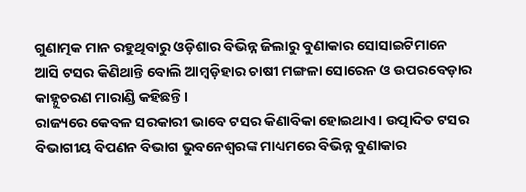ଗୁଣାତ୍ମକ ମାନ ରହୁଥିବାରୁ ଓଡ଼ିଶାର ବିଭିନ୍ନ ଜିଲାରୁ ବୁଣାକାର ସୋସାଇଟିମାନେ ଆସି ଟସର କିଣିଥାନ୍ତି ବୋଲି ଆମ୍ବଡ଼ିହାର ଚାଷୀ ମଙ୍ଗଳା ସୋରେନ ଓ ଉପରବେଡ଼ାର କାହ୍ନୁଚରଣ ମାରାଣ୍ଡି କହିଛନ୍ତି।
ରାଜ୍ୟରେ କେବଳ ସରକାରୀ ଭାବେ ଟସର କିଣାବିକା ହୋଇଥାଏ। ଉତ୍ପାଦିତ ଟସର ବିଭାଗୀୟ ବିପଣନ ବିଭାଗ ଭୁବନେଶ୍ୱରଙ୍କ ମାଧ୍ୟମରେ ବିଭିନ୍ନ ବୁଣାକାର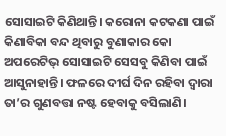ସୋସାଇଟି କିଣିଥାନ୍ତି। କରୋନା କଟକଣା ପାଇଁ କିଣାବିକା ବନ୍ଦ ଥିବାରୁ ବୁଣାକାର କୋ ଅପରେଟିଭ୍‌ ସୋସାଇଟି ସେସବୁ କିଣିବା ପାଇଁ ଆସୁନାହାନ୍ତି। ଫଳରେ ଦୀର୍ଘ ଦିନ ରହିବା ଦ୍ୱାରା ତା’ର ଗୁଣବତ୍ତା ନଷ୍ଟ ହେବାକୁ ବସିଲାଣି।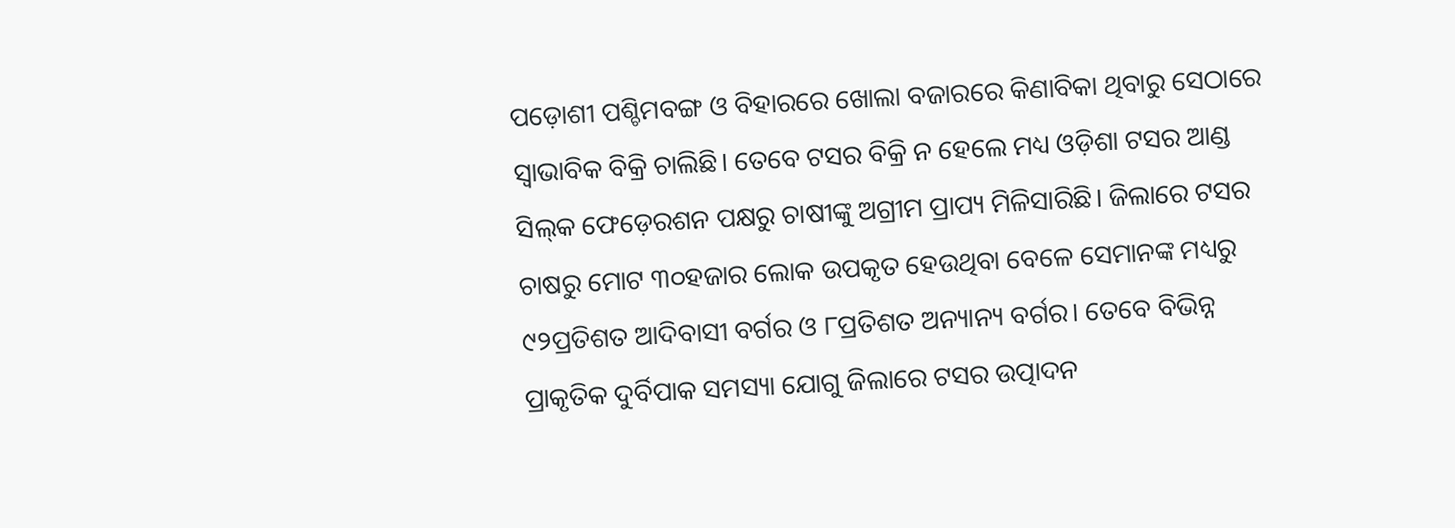ପଡ଼ୋଶୀ ପଶ୍ଚିମବଙ୍ଗ ଓ ବିହାରରେ ଖୋଲା ବଜାରରେ କିଣାବିକା ଥିବାରୁ ସେଠାରେ ସ୍ବାଭାବିକ ବିକ୍ରି ଚାଲିଛି। ତେବେ ଟସର ବିକ୍ରି ନ ହେଲେ ମଧ୍ୟ ଓଡ଼ିଶା ଟସର ଆଣ୍ଡ ସିଲ୍‌କ ଫେଡ଼େରଶନ ପକ୍ଷରୁ ଚାଷୀଙ୍କୁ ଅଗ୍ରୀମ ପ୍ରାପ୍ୟ ମିଳିସାରିଛି। ଜିଲାରେ ଟସର ଚାଷରୁ ମୋଟ ୩୦ହଜାର ଲୋକ ଉପକୃତ ହେଉଥିବା ବେଳେ ସେମାନଙ୍କ ମଧ୍ୟରୁ ୯୨ପ୍ରତିଶତ ଆଦିବାସୀ ବର୍ଗର ଓ ୮ପ୍ରତିଶତ ଅନ୍ୟାନ୍ୟ ବର୍ଗର। ତେବେ ବିଭିନ୍ନ ପ୍ରାକୃତିକ ଦୁର୍ବିପାକ ସମସ୍ୟା ଯୋଗୁ ଜିଲାରେ ଟସର ଉତ୍ପାଦନ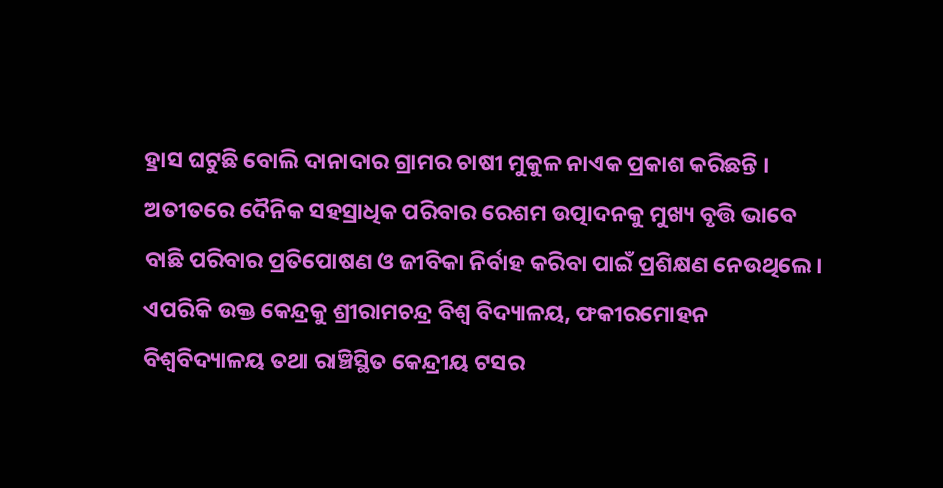ହ୍ରାସ ଘଟୁଛି ବୋଲି ଦାନାଦାର ଗ୍ରାମର ଚାଷୀ ମୁକୁଳ ନାଏକ ପ୍ରକାଶ କରିଛନ୍ତି । ଅତୀତରେ ଦୈନିକ ସହସ୍ରାଧିକ ପରିବାର ରେଶମ ଉତ୍ପାଦନକୁ ମୁଖ୍ୟ ବୃତ୍ତି ଭାବେ ବାଛି ପରିବାର ପ୍ରତିପୋଷଣ ଓ ଜୀବିକା ନିର୍ବାହ କରିବା ପାଇଁ ପ୍ରଶିକ୍ଷଣ ନେଉଥିଲେ। ଏପରିକି ଉକ୍ତ କେନ୍ଦ୍ରକୁ ଶ୍ରୀରାମଚନ୍ଦ୍ର ବିଶ୍ୱ ବିଦ୍ୟାଳୟ, ଫକୀରମୋହନ ବିଶ୍ୱବିଦ୍ୟାଳୟ ତଥା ରାଞ୍ଚିସ୍ଥିତ କେନ୍ଦ୍ରୀୟ ଟସର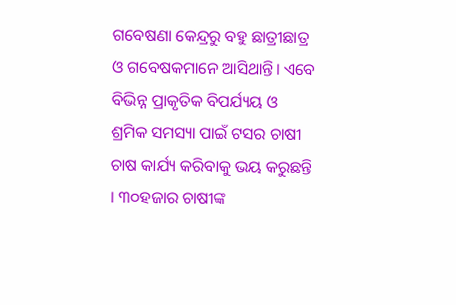ଗବେଷଣା କେନ୍ଦ୍ରରୁ ବହୁ ଛାତ୍ରୀଛାତ୍ର ଓ ଗବେଷକମାନେ ଆସିଥାନ୍ତି। ଏବେ ବିଭିନ୍ନ ପ୍ରାକୃତିକ ବିପର୍ଯ୍ୟୟ ଓ ଶ୍ରମିକ ସମସ୍ୟା ପାଇଁ ଟସର ଚାଷୀ ଚାଷ କାର୍ଯ୍ୟ କରିବାକୁ ଭୟ କରୁଛନ୍ତି । ୩୦ହଜାର ଚାଷୀଙ୍କ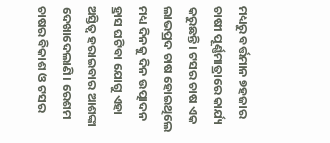ମଧ୍ୟରୁ ବର୍ତ୍ତମାନ ୭ହଜାର ଚାଷୀ ପୂର୍ଣ୍ଣମାତ୍ରାରେ କାର୍ଯ୍ୟ କରୁଛନ୍ତି। ଟସର ଚାଷ ଏକ ଲାଭପ୍ରଦ ଚାଷ ହୋଇଥିଲେ ମଧ୍ୟ ଦିନକୁ ଦିନ ଉତ୍ପାଦନ ହ୍ରାସ ଘଟିବା ଯୋଗୁ ଏହା ଅସ୍ତିତ୍ୱ ହରାଇବାର ଆଶଙ୍କା ଦେଖାଦେଲାଣି। ରେଶମ ଚାଷର ବିକାଶ ଓ ଟସର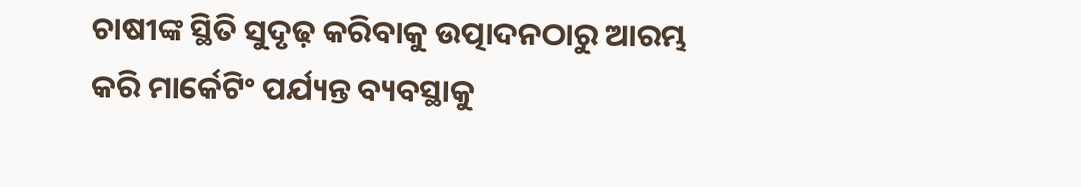ଚାଷୀଙ୍କ ସ୍ଥିତି ସୁଦୃଢ଼ କରିବାକୁ ଉତ୍ପାଦନଠାରୁ ଆରମ୍ଭ କରି ମାର୍କେଟିଂ ପର୍ଯ୍ୟନ୍ତ ବ୍ୟବସ୍ଥାକୁ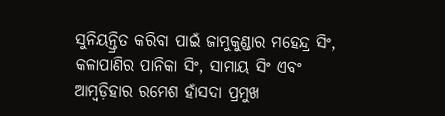ସୁନିୟନ୍ତ୍ରିତ କରିବା ପାଇଁ ଜାମୁକୁଣ୍ଡାର ମହେନ୍ଦ୍ର ସିଂ, କଳାପାଣିର ପାନିକା ସିଂ, ସାମାୟ ସିଂ ଏବଂ ଆମ୍ବଡ଼ିହାର ରମେଶ ହାଁସଦା ପ୍ରମୁଖ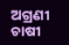ଅଗ୍ରଣୀ ଚାଷୀ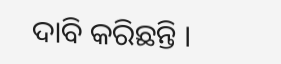ଦାବି କରିଛନ୍ତି ।